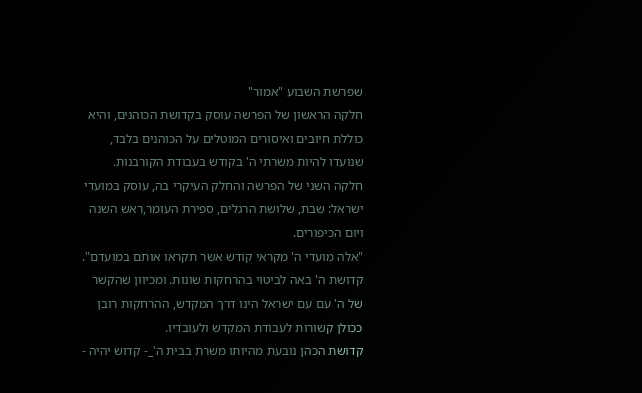שפרשת השבוע "אמור"
חלקה הראשון של הפרשה עוסק בקדושת הכוהנים, והיא כוללת חיובים ואיסורים המוטלים על הכוהנים בלבד, שנועדו להיות משרתי ה' בקודש בעבודת הקורבנות.
חלקה השני של הפרשה והחלק העיקרי בה, עוסק במועדי ישראל: שבת, שלושת הרגלים, ספירת העומר,ראש השנה ויום הכיפורים.
"אלה מועדי ה' מקראי קודש אשר תקראו אותם במועדם".
קדושת ה' באה לביטוי בהרחקות שונות. ומכיוון שהקשר של ה' עם עם ישראל הינו דרך המקדש, ההרחקות רובן ככולן קשורות לעבודת המקדש ולעובדיו.
קדושת הכהן נובעת מהיותו משרת בבית ה'_- קדוש יהיה -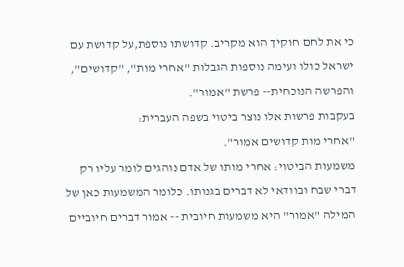כי את לחם חוקיך הוא מקריב. קדושתו נוספת,על קדושת עם ישראל כולו ועימה נוספות הגבלות "אחרי מות", "קדושים", והפרשה הנוכחית-- פרשת "אמור".
בעקבות פרשות אלו נוצר ביטוי בשפה העברית:
"אחרי מות קדושים אמור".
משמעות הביטוי: אחרי מותו של אדם נוהגים לומר עליו רק דברי שבח ובוודאי לא דברים בגנותו. כלומר המשמעות כאן של המילה "אמור" היא משמעות חיובית -- אמור דברים חיוביים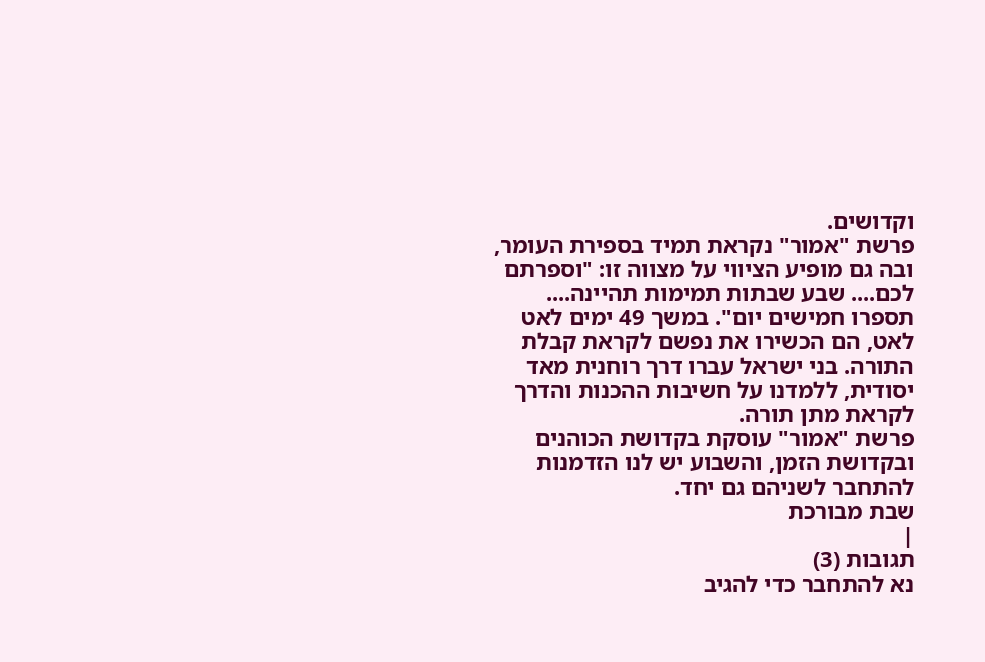וקדושים.
פרשת "אמור" נקראת תמיד בספירת העומר, ובה גם מופיע הציווי על מצווה זו: "וספרתם לכם.... שבע שבתות תמימות תהיינה.... תספרו חמישים יום". במשך 49 ימים לאט לאט, הם הכשירו את נפשם לקראת קבלת התורה. בני ישראל עברו דרך רוחנית מאד יסודית, ללמדנו על חשיבות ההכנות והדרך לקראת מתן תורה.
פרשת "אמור" עוסקת בקדושת הכוהנים ובקדושת הזמן, והשבוע יש לנו הזדמנות להתחבר לשניהם גם יחד.
שבת מבורכת
|
תגובות (3)
נא להתחבר כדי להגיב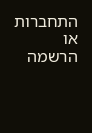התחברות או הרשמה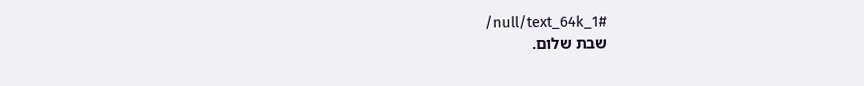/null/text_64k_1#
שבת שלום.